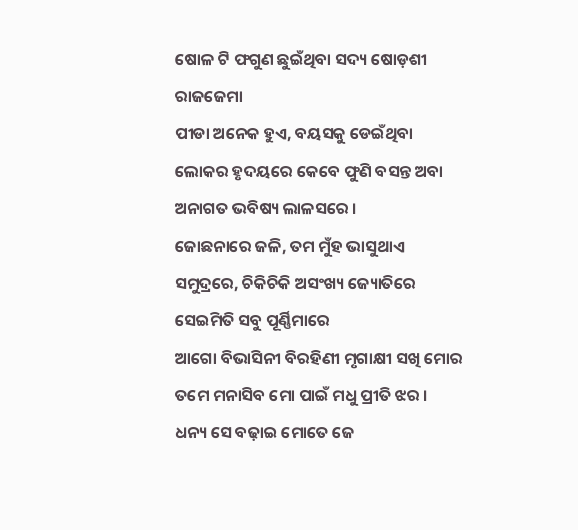ଷୋଳ ଟି ଫଗୁଣ ଛୁଇଁଥିବା ସଦ୍ୟ ଷୋଡ଼ଶୀ ରାଜଜେମା
ପୀଡା ଅନେକ ହୁଏ, ବୟସକୁ ଡେଇଁଥିବା ଲୋକର ହୃଦୟରେ କେବେ ଫୁଣି ବସନ୍ତ ଅବା ଅନାଗତ ଭବିଷ୍ୟ ଲାଳସରେ ।
ଜୋଛନାରେ ଜଳି, ତମ ମୁଁହ ଭାସୁଥାଏ ସମୁଦ୍ରରେ, ଚିକିଚିକି ଅସଂଖ୍ୟ ଜ୍ୟୋତିରେ ସେଇମିତି ସବୁ ପୂର୍ଣ୍ଣିମାରେ
ଆଗୋ ବିଭାସିନୀ ବିରହିଣୀ ମୃଗାକ୍ଷୀ ସଖି ମୋର ତମେ ମନାସିବ ମୋ ପାଇଁ ମଧୁ ପ୍ରୀତି ଝର ।
ଧନ୍ୟ ସେ ବଢ଼ାଇ ମୋତେ ଜେ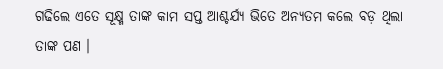ଗଢିଲେ ଏତେ ସୂକ୍ଷ୍ମ ତାଙ୍କ କାମ ସପ୍ତ ଆଶ୍ଚର୍ଯ୍ୟ ଭିତେ ଅନ୍ୟତମ କଲେ ବଡ଼ ଥିଲା ତାଙ୍କ ପଣ ।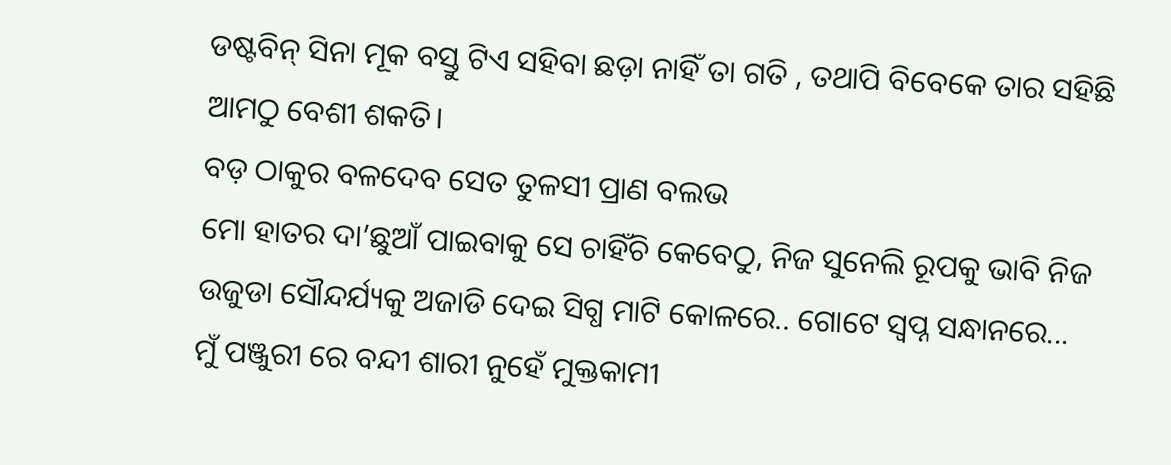ଡଷ୍ଟବିନ୍ ସିନା ମୂକ ବସ୍ତୁ ଟିଏ ସହିବା ଛଡ଼ା ନାହିଁ ତା ଗତି , ତଥାପି ବିବେକେ ତାର ସହିଛି ଆମଠୁ ବେଶୀ ଶକତି।
ବଡ଼ ଠାକୁର ବଳଦେବ ସେତ ତୁଳସୀ ପ୍ରାଣ ବଲଭ
ମୋ ହାତର ଦା’ଛୁଆଁ ପାଇବାକୁ ସେ ଚାହିଁଚି କେବେଠୁ, ନିଜ ସୁନେଲି ରୂପକୁ ଭାବି ନିଜ ଉଜୁଡା ସୌନ୍ଦର୍ଯ୍ୟକୁ ଅଜାଡି ଦେଇ ସିଗ୍ଧ ମାଟି କୋଳରେ.. ଗୋଟେ ସ୍ଵପ୍ନ ସନ୍ଧାନରେ...
ମୁଁ ପଞ୍ଜୁରୀ ରେ ବନ୍ଦୀ ଶାରୀ ନୁହେଁ ମୁକ୍ତକାମୀ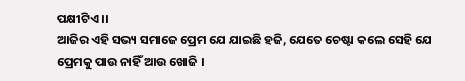ପକ୍ଷୀଟିଏ ।।
ଆଜିର ଏହି ସଭ୍ୟ ସମାଜେ ପ୍ରେମ ଯେ ଯାଇଛି ହଜି, ଯେତେ ଚେଷ୍ଟା କଲେ ସେହି ଯେ ପ୍ରେମକୁ ପାଉ ନାହିଁ ଆଉ ଖୋଜି ।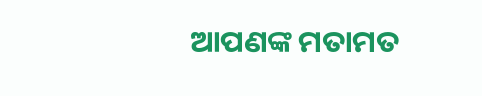ଆପଣଙ୍କ ମତାମତ